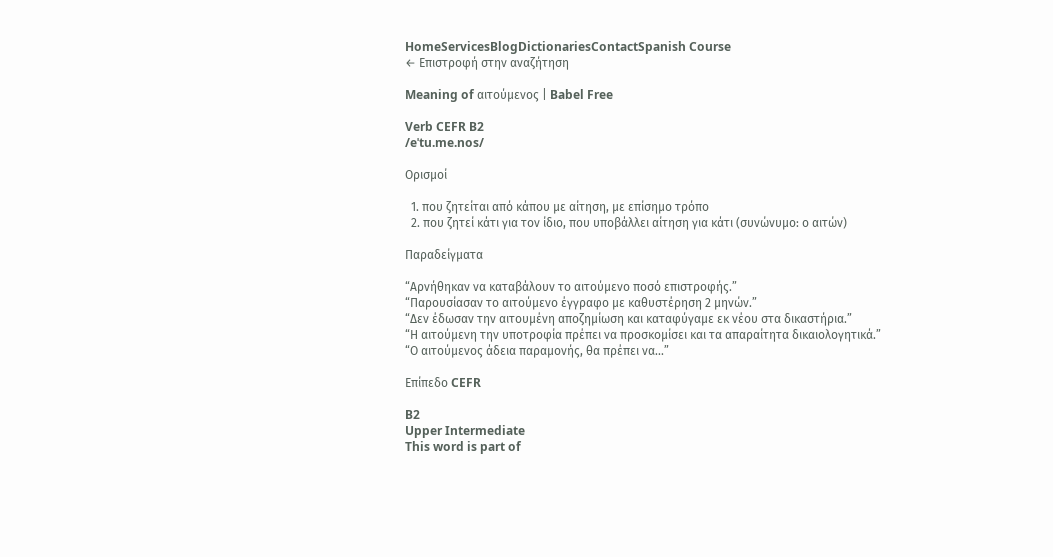HomeServicesBlogDictionariesContactSpanish Course
← Επιστροφή στην αναζήτηση

Meaning of αιτούμενος | Babel Free

Verb CEFR B2
/eˈtu.me.nos/

Ορισμοί

  1. που ζητείται από κάπου με αίτηση, με επίσημο τρόπο
  2. που ζητεί κάτι για τον ίδιο, που υποβάλλει αίτηση για κάτι (συνώνυμο: ο αιτών)

Παραδείγματα

“Αρνήθηκαν να καταβάλουν το αιτούμενο ποσό επιστροφής.”
“Παρουσίασαν το αιτούμενο έγγραφο με καθυστέρηση 2 μηνών.”
“Δεν έδωσαν την αιτουμένη αποζημίωση και καταφύγαμε εκ νέου στα δικαστήρια.”
“Η αιτούμενη την υποτροφία πρέπει να προσκομίσει και τα απαραίτητα δικαιολογητικά.”
“Ο αιτούμενος άδεια παραμονής, θα πρέπει να...”

Επίπεδο CEFR

B2
Upper Intermediate
This word is part of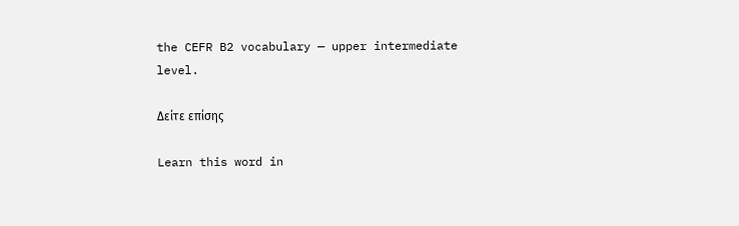the CEFR B2 vocabulary — upper intermediate level.

Δείτε επίσης

Learn this word in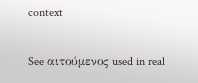context

See αιτούμενος used in real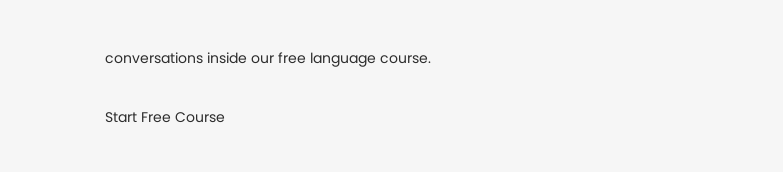conversations inside our free language course.

Start Free Course